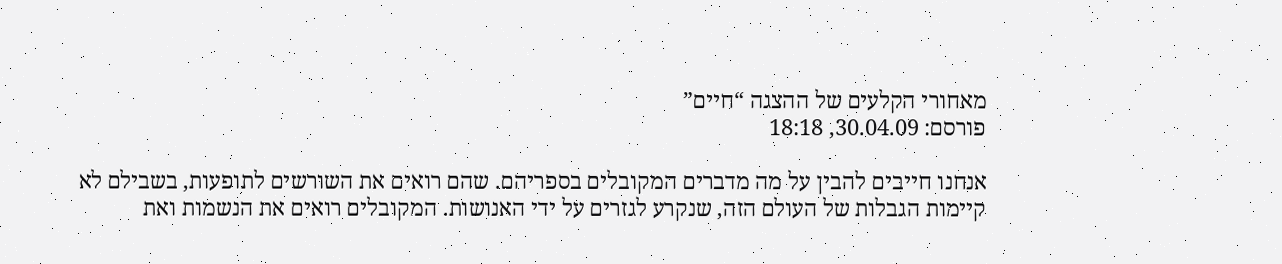מאחורי הקלעים של ההצגה “חיים”
פורסם: 30.04.09, 18:18

אנחנו חייבים להבין על מה מדברים המקובלים בספריהם. שהם רואים את השורשים לתופעות, בשבילם לא קיימות הגבלות של העולם הזה, שנקרע לגזרים על ידי האנושות. המקובלים רואים את הנשמות ואת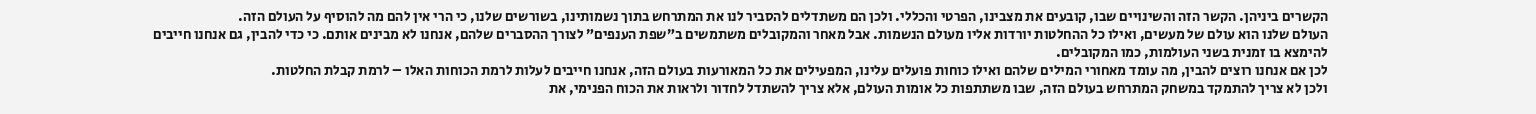הקשרים ביניהן. הקשר הזה והשינויים שבו, קובעים את מצבינו, הפרטי והכללי. ולכן הם משתדלים להסביר לנו את המתרחש בתוך נשמותינו, בשורשים שלנו, כי הרי אין להם מה להוסיף על העולם הזה.
העולם שלנו הוא עולם של מעשים, ואילו כל ההחלטות יורדות אליו מעולם הנשמות. אבל מאחר והמקובלים משתמשים ב”שפת הענפים” לצורך ההסברים שלהם, אנחנו לא מבינים אותם. כי כדי להבין, גם אנחנו חייבים להימצא בו זמנית בשני העולמות, כמו המקובלים.
לכן אם אנחנו רוצים להבין, מה עומד מאחורי המילים שלהם ואילו כוחות פועלים עלינו, המפעילים את כל המאורעות בעולם הזה, אנחנו חייבים לעלות לרמת הכוחות האלו – לרמת קבלת החלטות.
ולכן לא צריך להתמקד במשחק המתרחש בעולם הזה, שבו משתתפות כל אומות העולם, אלא צריך להשתדל לחדור ולראות את הכוח הפנימי, את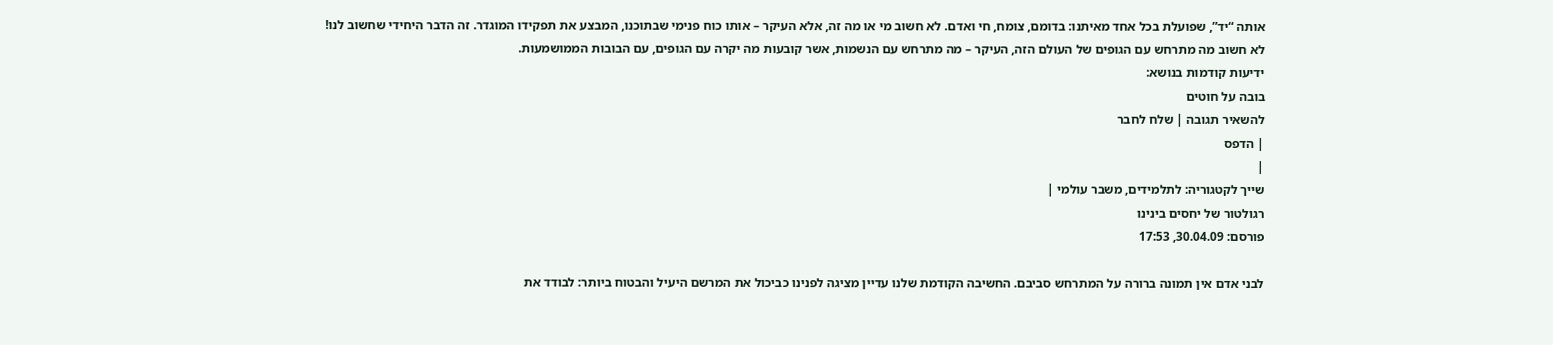אותה “יד”, שפועלת בכל אחד מאיתנו: בדומם, צומח, חי ואדם. לא חשוב מי או מה זה, אלא העיקר – אותו כוח פנימי שבתוכנו, המבצע את תפקידו המוגדר. זה הדבר היחידי שחשוב לנו!
לא חשוב מה מתרחש עם הגופים של העולם הזה, העיקר – מה מתרחש עם הנשמות, אשר קובעות מה יקרה עם הגופים, עם הבובות הממושמעות.
ידיעות קודמות בנושא:
בובה על חוטים
להשאיר תגובה | שלח לחבר
| הדפס
|
שייך לקטגוריה: לתלמידים, משבר עולמי |
רגולטור של יחסים בינינו
פורסם: 30.04.09, 17:53

לבני אדם אין תמונה ברורה על המתרחש סביבם. החשיבה הקודמת שלנו עדיין מציגה לפנינו כביכול את המרשם היעיל והבטוח ביותר: לבודד את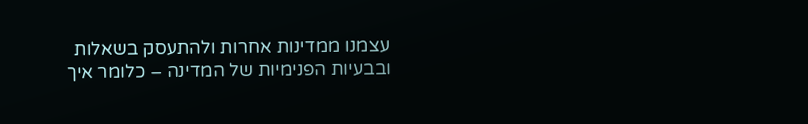עצמנו ממדינות אחרות ולהתעסק בשאלות ובבעיות הפנימיות של המדינה – כלומר איך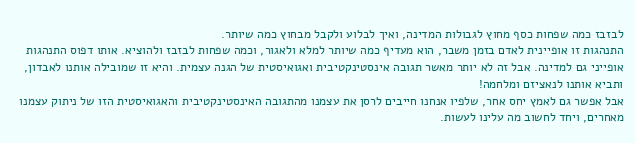לבזבז כמה שפחות כסף מחוץ לגבולות המדינה, ואיך לבלוע ולקבל מבחוץ כמה שיותר.
התנהגות זו אופיינית לאדם בזמן משבר, הוא מעדיף כמה שיותר למלא ולאגור, וכמה שפחות לבזבז ולהוציא. אותו דפוס התנהגות אופייני גם למדינה. אבל זה לא יותר מאשר תגובה אינסטינקטיבית ואגואיסטית של הגנה עצמית. והיא זו שמובילה אותנו לאבדון, ותביא אותנו לנאציזם ומלחמה!
אבל אפשר גם לאמץ יחס אחר, שלפיו אנחנו חייבים לרסן את עצמנו מהתגובה האינסטינקטיבית והאגואיסטית הזו של ניתוק עצמנו מאחרים, ויחד לחשוב מה עלינו לעשות.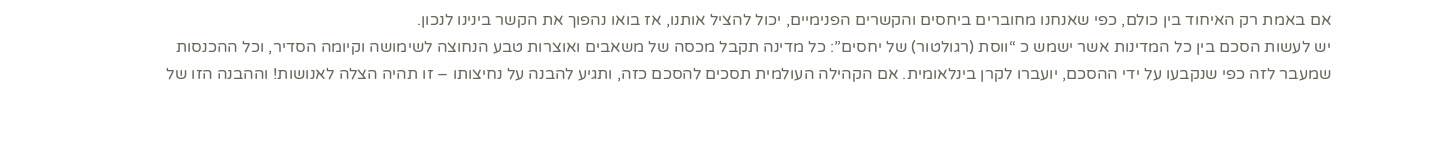אם באמת רק האיחוד בין כולם, כפי שאנחנו מחוברים ביחסים והקשרים הפנימיים, יכול להציל אותנו, אז בואו נהפוך את הקשר בינינו לנכון.
יש לעשות הסכם בין כל המדינות אשר ישמש כ “ווסת (רגולטור) של יחסים”: כל מדינה תקבל מכסה של משאבים ואוצרות טבע הנחוצה לשימושה וקיומה הסדיר, וכל ההכנסות שמעבר לזה כפי שנקבעו על ידי ההסכם, יועברו לקרן בינלאומית. אם הקהילה העולמית תסכים להסכם כזה, ותגיע להבנה על נחיצותו – זו תהיה הצלה לאנושות! וההבנה הזו של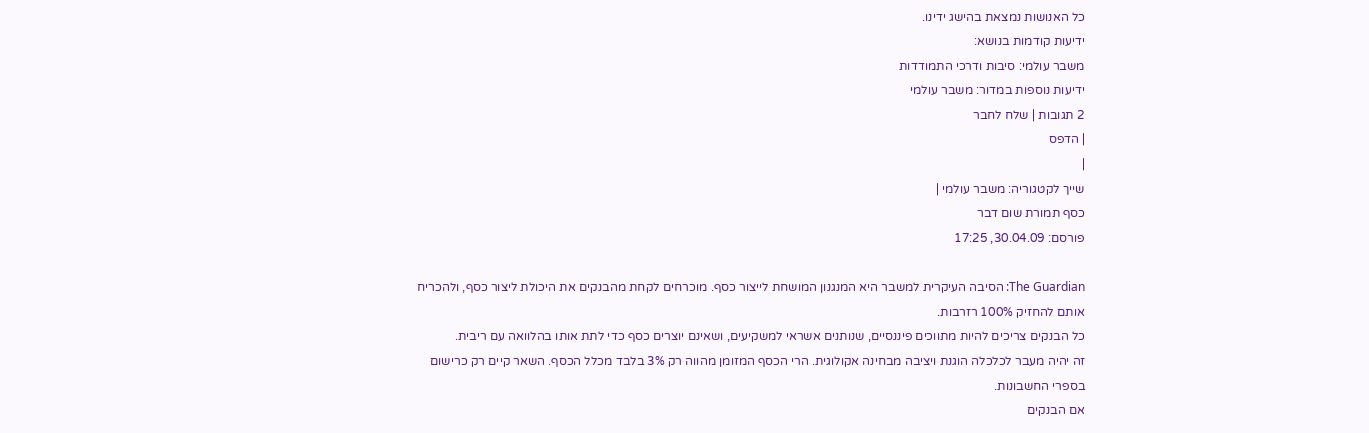כל האנושות נמצאת בהישג ידינו.
ידיעות קודמות בנושא:
משבר עולמי: סיבות ודרכי התמודדות
ידיעות נוספות במדור: משבר עולמי
2 תגובות | שלח לחבר
| הדפס
|
שייך לקטגוריה: משבר עולמי |
כסף תמורת שום דבר
פורסם: 30.04.09, 17:25

The Guardian: הסיבה העיקרית למשבר היא המנגנון המושחת לייצור כסף. מוכרחים לקחת מהבנקים את היכולת ליצור כסף, ולהכריח אותם להחזיק 100% רזרבות.
כל הבנקים צריכים להיות מתווכים פיננסיים, שנותנים אשראי למשקיעים, ושאינם יוצרים כסף כדי לתת אותו בהלוואה עם ריבית.
זה יהיה מעבר לכלכלה הוגנת ויציבה מבחינה אקולוגית. הרי הכסף המזומן מהווה רק 3% בלבד מכלל הכסף. השאר קיים רק כרישום בספרי החשבונות.
אם הבנקים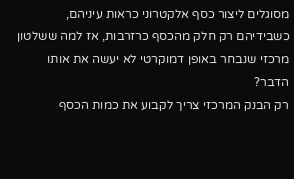מסוגלים ליצור כסף אלקטרוני כראות עיניהם, כשבידיהם רק חלק מהכסף כרזרבות, אז למה ששלטון מרכזי שנבחר באופן דמוקרטי לא יעשה את אותו הדבר?
רק הבנק המרכזי צריך לקבוע את כמות הכסף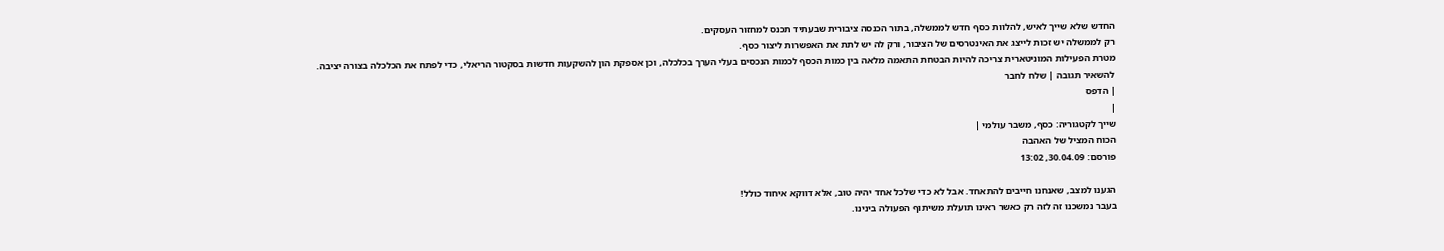החדש שלא שייך לאיש, להלוות כסף חדש לממשלה, בתור הכנסה ציבורית שבעתיד תכנס למחזור העסקים.
רק לממשלה יש זכות לייצג את האינטרסים של הציבור, ורק לה יש לתת את האפשרות ליצור כסף.
מטרת הפעילות המוניטארית צריכה להיות הבטחת התאמה מלאה בין כמות הכסף לכמות הנכסים בעלי הערך בכלכלה, וכן אספקת הון להשקעות חדשות בסקטור הריאלי, כדי לפתח את הכלכלה בצורה יציבה.
להשאיר תגובה | שלח לחבר
| הדפס
|
שייך לקטגוריה: כסף, משבר עולמי |
הכוח המציל של האהבה
פורסם: 30.04.09, 13:02

הגענו למצב, שאנחנו חייבים להתאחד. אבל לא כדי שלכל אחד יהיה טוב, אלא דווקא איחוד כולל!
בעבר נמשכנו זה לזה רק כאשר ראינו תועלת משיתוף הפעולה בינינו.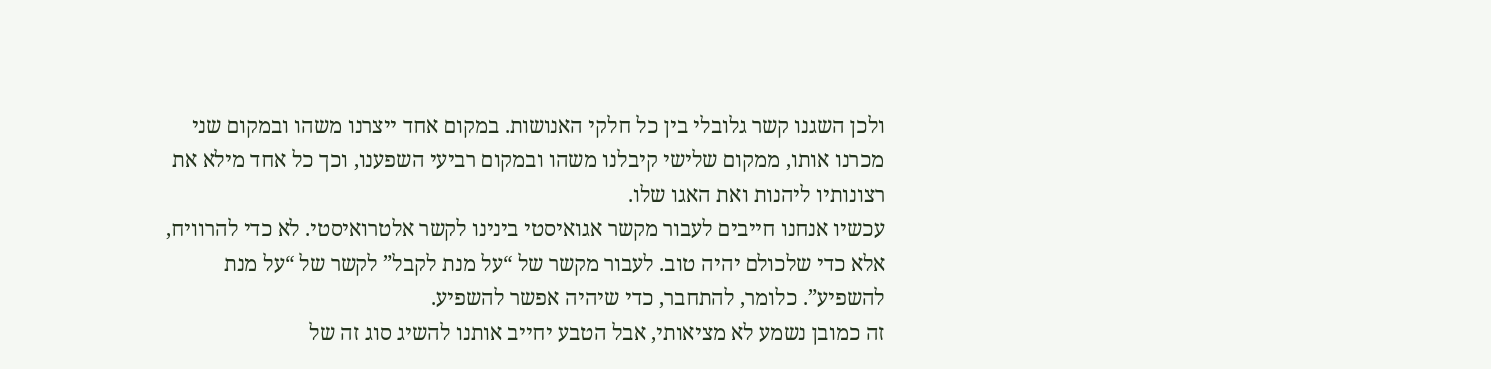ולכן השגנו קשר גלובלי בין כל חלקי האנושות. במקום אחד ייצרנו משהו ובמקום שני מכרנו אותו, ממקום שלישי קיבלנו משהו ובמקום רביעי השפענו, וכך כל אחד מילא את רצונותיו ליהנות ואת האגו שלו.
עכשיו אנחנו חייבים לעבור מקשר אגואיסטי בינינו לקשר אלטרואיסטי. לא כדי להרוויח, אלא כדי שלכולם יהיה טוב. לעבור מקשר של “על מנת לקבל” לקשר של “על מנת להשפיע”. כלומר, להתחבר, כדי שיהיה אפשר להשפיע.
זה כמובן נשמע לא מציאותי, אבל הטבע יחייב אותנו להשיג סוג זה של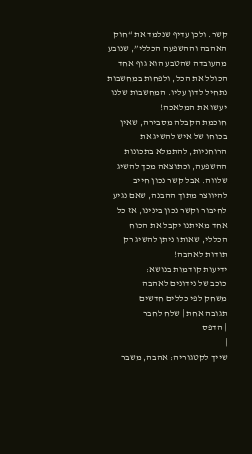קשר. ולכן עדיף שנלמד את “חוק האהבה וההשפעה הכללי”, שנובע מהעובדה שהטבע הוא גוף אחד הכולל את הכל, ולפחות במחשבות נתחיל לדון עליו. המחשבות שלנו יעשו את המלאכה!
חוכמת הקבלה מסבירה, שאין בכוחו של איש להשיג את הרוחניות, להתמלא בתכונות ההשפעה, וכתוצאה מכך להשיג שלווה. אבל קשר נכון חייב להיווצר מתוך ההבנה, שאם נגיע לחיבור וקשר נכון בינינו, אז כל אחד מאיתנו יקבל את הכוח הכללי, שאותו ניתן להשיג רק תודות לאהבה!
ידיעות קודמות בנושא:
כוכב של נידונים לאהבה
משחק לפי כללים חדשים
תגובה אחת | שלח לחבר
| הדפס
|
שייך לקטגוריה: אהבה, משבר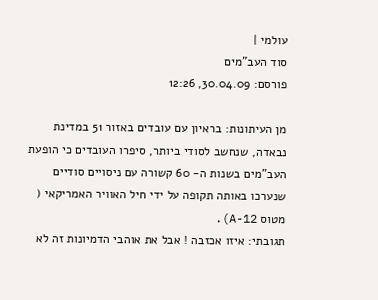עולמי |
סוד העב”מים
פורסם: 30.04.09, 12:26

מן העיתונות: בראיון עם עובדים באזור 51 במדינת נבאדה, שנחשב לסודי ביותר, סיפרו העובדים כי הופעת העב”מים בשנות ה- 60 קשורה עם ניסויים סודיים שנערכו באותה תקופה על ידי חיל האוויר האמריקאי ( מטוס A-12).
תגובתי: איזו אכזבה ! אבל את אוהבי הדמיונות זה לא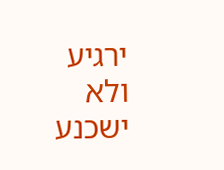ירגיע ולא ישכנע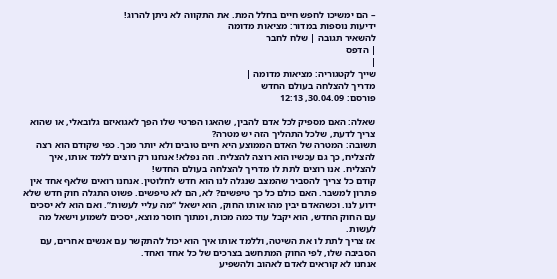– הם ימשיכו לחפש חיים בחלל המת. את התקווה לא ניתן להרוג!
ידיעות נוספות במדור: מציאות מדומה
להשאיר תגובה | שלח לחבר
| הדפס
|
שייך לקטגוריה: מציאות מדומה |
מדריך להצלחה בעולם החדש
פורסם: 30.04.09, 12:13

שאלה: האם מספיק לכל אדם להבין, שהאגו הפרטי שלו הפך לאגואיזם גלובאלי, או שהוא צריך לדעת, שלכל התהליך הזה יש מטרה?
תשובה: המטרה של האדם הממוצע היא חיים טובים ולא יותר מכך. כפי שקודם הוא רצה להצליח, כך גם עכשיו הוא רוצה להצליח. וזה נפלא! אנחנו רק רוצים ללמד אותו, איך להצליח. אנו רוצים לתת לו מדריך להצלחה בעולם החדש!
קודם כל צריך להסביר שהמצב שנגלה לנו הוא חדש לחלוטין. אנחנו רואים שלאף אחד אין פתרון למשבר. האם כולם כל כך טיפשים? לא, הם לא טיפשים. פשוט התגלה חוק חדש שלא ידוע לנו. וכשהאדם יבין מהו אותו החוק, הוא ישאל “מה עליי לעשות”. ואם הוא לא יסכים עם החוק החדש, הוא יקבל עוד כמה מכות, ומתוך חוסר מוצא, יסכים לשמוע וישאל מה לעשות.
אז צריך לתת לו את השיטה, וללמד אותו איך הוא יכול להתקשר עם אנשים אחרים, עם הסביבה שלו, לפי החוק המתחשב בצרכים של כל אחד ואחד.
אנחנו לא קוראים לאדם לאהוב ולהשפיע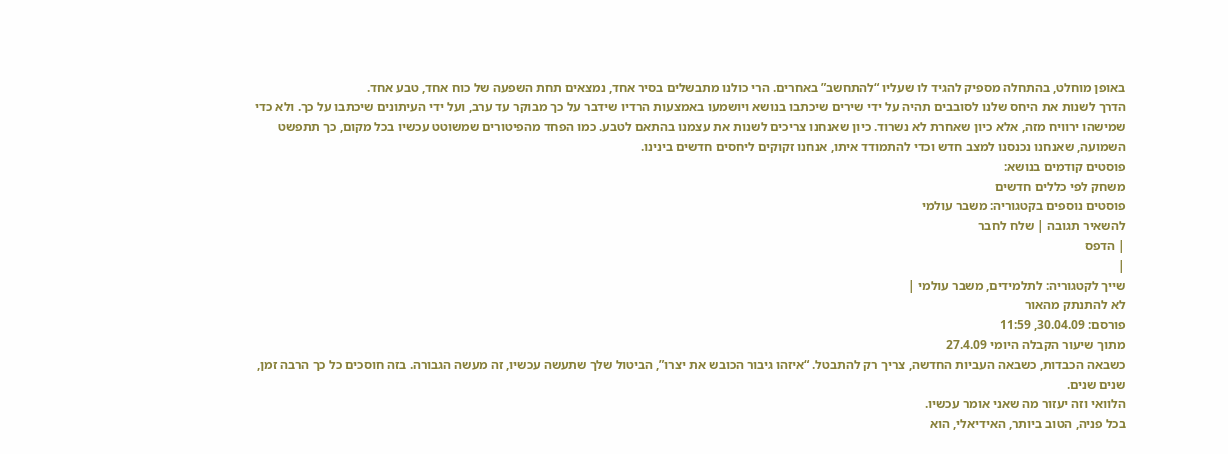באופן מוחלט, בהתחלה מספיק להגיד לו שעליו “להתחשב” באחרים. הרי כולנו מתבשלים בסיר אחד, נמצאים תחת השפעה של כוח אחד, טבע אחד.
הדרך לשנות את היחס שלנו לסובבים תהיה על ידי שירים שיכתבו בנושא ויושמעו באמצעות הרדיו שידבר על כך מבוקר עד ערב, ועל ידי העיתונים שיכתבו על כך. ולא כדי שמישהו ירוויח מזה, אלא כיון שאחרת לא נשרוד. כיון שאנחנו צריכים לשנות את עצמנו בהתאם לטבע. כמו הפחד מהפיטורים שמשוטט עכשיו בכל מקום, כך תתפשט השמועה, שאנחנו נכנסנו למצב חדש וכדי להתמודד איתו, אנחנו זקוקים ליחסים חדשים בינינו.
פוסטים קודמים בנושא:
משחק לפי כללים חדשים
פוסטים נוספים בקטגוריה: משבר עולמי
להשאיר תגובה | שלח לחבר
| הדפס
|
שייך לקטגוריה: לתלמידים, משבר עולמי |
לא להתנתק מהאור
פורסם: 30.04.09, 11:59
מתוך שיעור הקבלה היומי 27.4.09
כשבאה הכבדות, כשבאה העביות החדשה, צריך רק להתבטל. “איזהו גיבור הכובש את יצרו”, הביטול שלך שתעשה עכשיו, זה מעשה הגבורה. בזה חוסכים כל כך הרבה זמן, שנים שנים.
הלוואי וזה יעזור מה שאני אומר עכשיו.
בכל פניה, הטוב ביותר, האידיאלי, הוא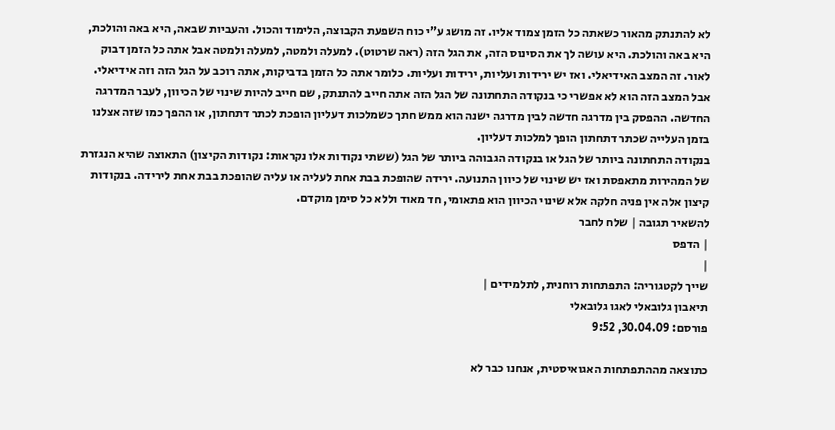לא להתנתק מהאור כשאתה כל הזמן צמוד אליו. זה מושג ע”י כוח השפעת הקבוצה, הלימוד והכול. והעביות שבאה, היא באה והולכת, היא באה והולכת. היא עושה לך את הסינוס הזה, את הגל הזה (ראה שרטוט). למעלה ולמטה, למעלה ולמטה אבל אתה כל הזמן דבוק לאור. זה המצב האידיאלי. ואז יש ירידות ועליות, ירידות ועליות. כלומר אתה כל הזמן בדביקות, אתה רוכב על הגל הזה וזה אידיאלי.
אבל המצב הזה הוא לא אפשרי כי בנקודה התחתונה של הגל הזה אתה חייב להתנתק, שם חייב להיות שינוי של הכיוון, לעבר המדרגה החדשה. ההפסק בין מדרגה חדשה לבין מדרגה ישנה הוא ממש חתך כשמלכות דעליון הופכת לכתר דתחתון, או ההפך כמו שזה אצלנו בזמן העלייה שכתר דתחתון הופך למלכות דעליון.
בנקודה התחתונה ביותר של הגל או בנקודה הגבוהה ביותר של הגל (ששתי נקודות אלו נקראות: נקודות הקיצון) התאוצה שהיא הנגזרת של המהירות מתאפסת ואז יש שינוי של כיוון התנועה. ירידה שהופכת בבת אחת לעליה או עליה שהופכת בבת אחת לירידה. בנקודות קיצון אלה אין פניה חלקה אלא שינוי הכיוון הוא פתאומי, חד מאוד וללא כל סימן מוקדם.
להשאיר תגובה | שלח לחבר
| הדפס
|
שייך לקטגוריה: התפתחות רוחנית, לתלמידים |
תיאבון גלובאלי לאגו גלובאלי
פורסם: 30.04.09, 9:52

כתוצאה מההתפתחות האגואיסטית, אנחנו כבר לא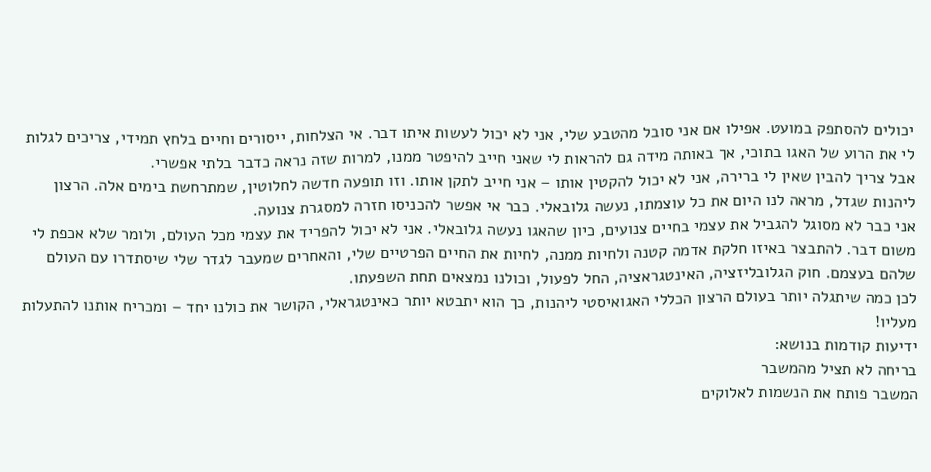יכולים להסתפק במועט. אפילו אם אני סובל מהטבע שלי, אני לא יכול לעשות איתו דבר. אי הצלחות, ייסורים וחיים בלחץ תמידי, צריכים לגלות לי את הרוע של האגו בתוכי, אך באותה מידה גם להראות לי שאני חייב להיפטר ממנו, למרות שזה נראה כדבר בלתי אפשרי.
אבל צריך להבין שאין לי ברירה, אני לא יכול להקטין אותו – אני חייב לתקן אותו. וזו תופעה חדשה לחלוטין, שמתרחשת בימים אלה. הרצון ליהנות שגדל, מראה לנו היום את כל עוצמתו, נעשה גלובאלי. כבר אי אפשר להכניסו חזרה למסגרת צנועה.
אני כבר לא מסוגל להגביל את עצמי בחיים צנועים, כיון שהאגו נעשה גלובאלי. אני לא יכול להפריד את עצמי מכל העולם, ולומר שלא אכפת לי משום דבר. להתבצר באיזו חלקת אדמה קטנה ולחיות ממנה, לחיות את החיים הפרטיים שלי, והאחרים שמעבר לגדר שלי שיסתדרו עם העולם שלהם בעצמם. חוק הגלובליזציה, האינטגראציה, החל לפעול, וכולנו נמצאים תחת השפעתו.
לכן כמה שיתגלה יותר בעולם הרצון הכללי האגואיסטי ליהנות, כך הוא יתבטא יותר כאינטגראלי, הקושר את כולנו יחד – ומכריח אותנו להתעלות מעליו!
ידיעות קודמות בנושא:
בריחה לא תציל מהמשבר
המשבר פותח את הנשמות לאלוקים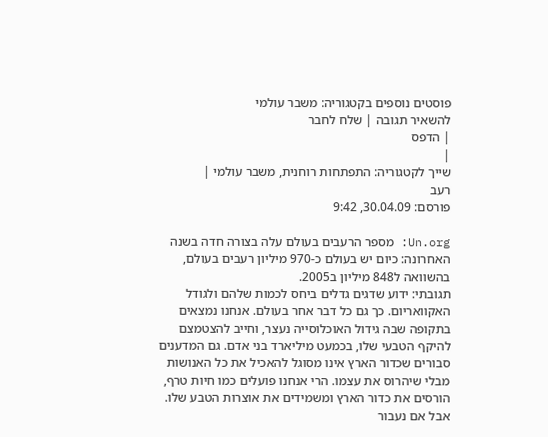פוסטים נוספים בקטגוריה: משבר עולמי
להשאיר תגובה | שלח לחבר
| הדפס
|
שייך לקטגוריה: התפתחות רוחנית, משבר עולמי |
רעב
פורסם: 30.04.09, 9:42

Un.org: מספר הרעבים בעולם עלה בצורה חדה בשנה האחרונה: כיום יש בעולם כ-970 מיליון רעבים בעולם, בהשוואה ל848 מיליון ב2005.
תגובתי: ידוע שדגים גדלים ביחס לכמות שלהם ולגודל האקוואריום. כך גם כל דבר אחר בעולם. אנחנו נמצאים בתקופה שבה גידול האוכלוסייה נעצר, וחייב להצטמצם להיקף הטבעי שלו, בכמעט מיליארד בני אדם. גם המדענים סבורים שכדור הארץ אינו מסוגל להאכיל את כל האנושות מבלי שיהרוס את עצמו. הרי אנחנו פועלים כמו חיות טרף, הורסים את כדור הארץ ומשמידים את אוצרות הטבע שלו.
אבל אם נעבור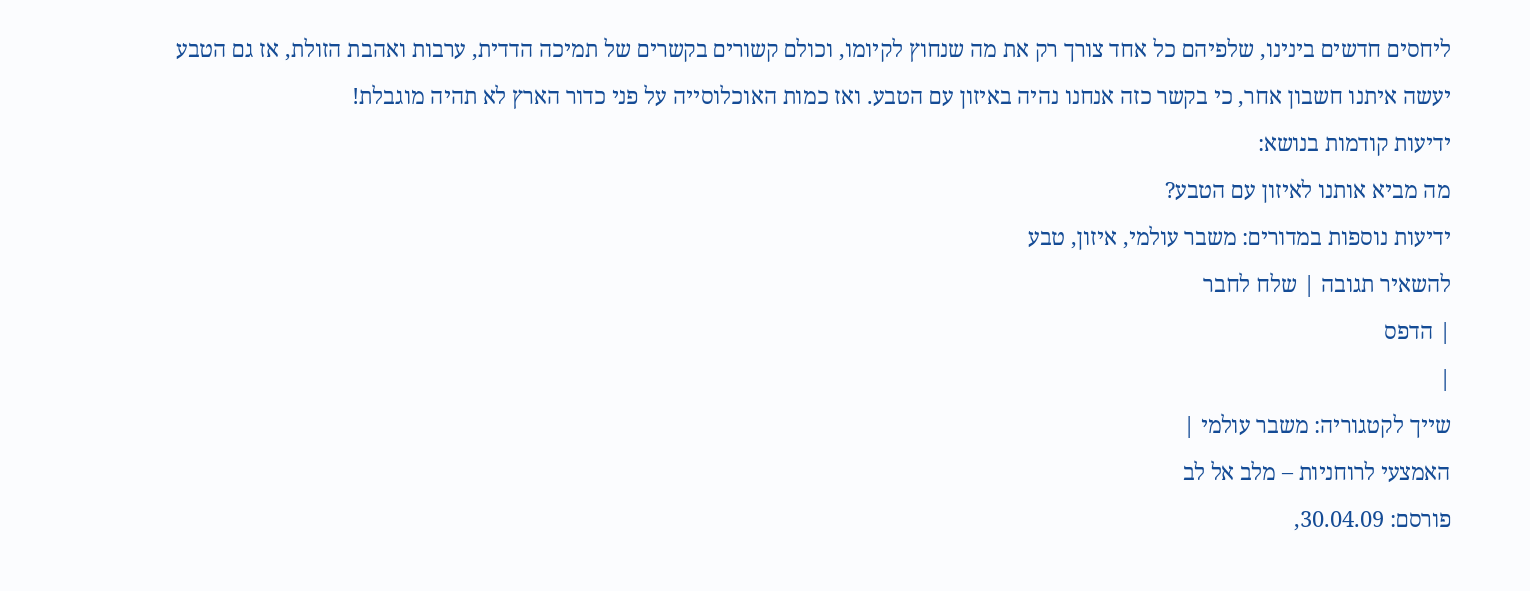ליחסים חדשים בינינו, שלפיהם כל אחד צורך רק את מה שנחוץ לקיומו, וכולם קשורים בקשרים של תמיכה הדדית, ערבות ואהבת הזולת, אז גם הטבע יעשה איתנו חשבון אחר, כי בקשר כזה אנחנו נהיה באיזון עם הטבע. ואז כמות האוכלוסייה על פני כדור הארץ לא תהיה מוגבלת!
ידיעות קודמות בנושא:
מה מביא אותנו לאיזון עם הטבע?
ידיעות נוספות במדורים: משבר עולמי, איזון, טבע
להשאיר תגובה | שלח לחבר
| הדפס
|
שייך לקטגוריה: משבר עולמי |
האמצעי לרוחניות – מלב אל לב
פורסם: 30.04.09,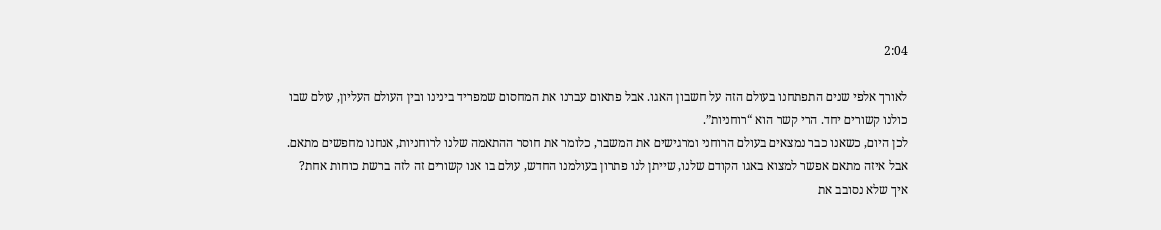2:04

לאורך אלפי שנים התפתחנו בעולם הזה על חשבון האגו. אבל פתאום עברנו את המחסום שמפריד בינינו ובין העולם העליון, עולם שבו כולנו קשורים יחד. הרי קשר הוא “רוחניות”.
לכן היום, כשאנו כבר נמצאים בעולם הרוחני ומרגישים את המשבר, כלומר את חוסר ההתאמה שלנו לרוחניות, אנחנו מחפשים מתאם. אבל איזה מתאם אפשר למצוא באגו הקודם שלנו, שייתן לנו פתרון בעולמנו החדש, עולם בו אנו קשורים זה לזה ברשת כוחות אחת?
איך שלא נסובב את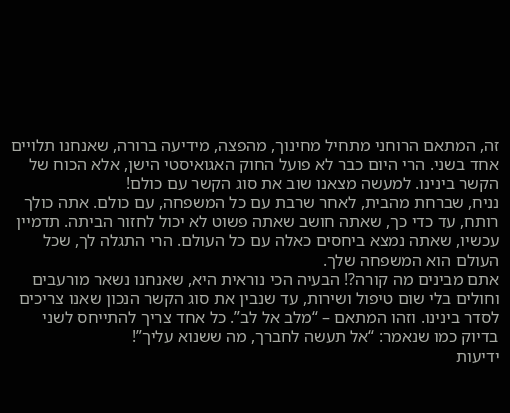זה, המתאם הרוחני מתחיל מחינוך, מהפצה, מידיעה ברורה, שאנחנו תלויים אחד בשני. הרי היום כבר לא פועל החוק האגואיסטי הישן, אלא הכוח של הקשר בינינו. למעשה מצאנו שוב את סוג הקשר עם כולם!
נניח, שברחת מהבית, לאחר שרבת עם כל המשפחה, עם כולם. אתה כולך רותח, עד כדי כך, שאתה חושב שאתה פשוט לא יכול לחזור הביתה. תדמיין עכשיו, שאתה נמצא ביחסים כאלה עם כל העולם. הרי התגלה לך, שכל העולם הוא המשפחה שלך.
אתם מבינים מה קורה?! הבעיה הכי נוראית היא, שאנחנו נשאר מורעבים וחולים בלי שום טיפול ושירות, עד שנבין את סוג הקשר הנכון שאנו צריכים לסדר בינינו. וזהו המתאם – “מלב אל לב”. כל אחד צריך להתייחס לשני בדיוק כמו שנאמר: “אל תעשה לחברך, מה ששנוא עליך”!
ידיעות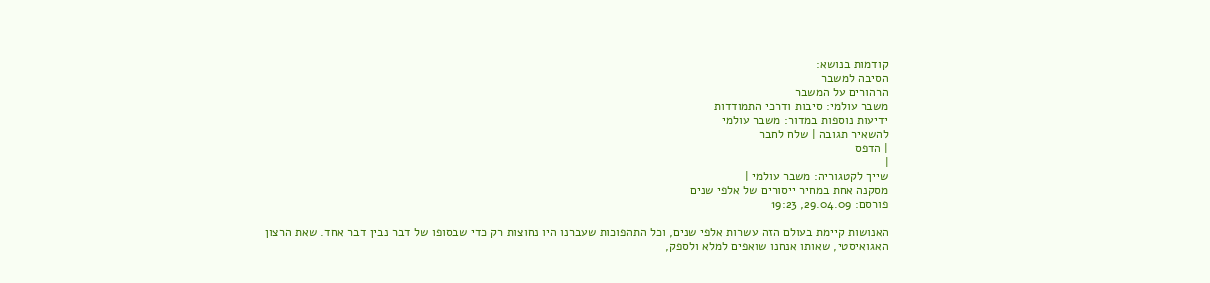קודמות בנושא:
הסיבה למשבר
הרהורים על המשבר
משבר עולמי: סיבות ודרכי התמודדות
ידיעות נוספות במדור: משבר עולמי
להשאיר תגובה | שלח לחבר
| הדפס
|
שייך לקטגוריה: משבר עולמי |
מסקנה אחת במחיר ייסורים של אלפי שנים
פורסם: 29.04.09, 19:23

האנושות קיימת בעולם הזה עשרות אלפי שנים, וכל התהפוכות שעברנו היו נחוצות רק כדי שבסופו של דבר נבין דבר אחד. שאת הרצון האגואיסטי, שאותו אנחנו שואפים למלא ולספק,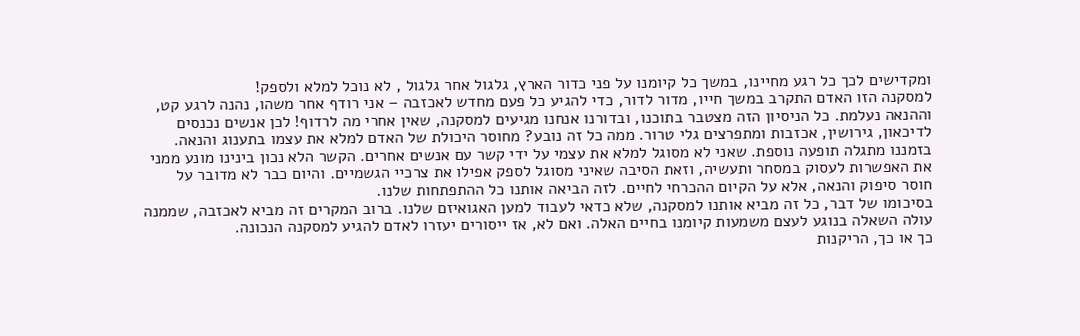ומקדישים לכך כל רגע מחיינו, במשך כל קיומנו על פני כדור הארץ, גלגול אחר גלגול , לא נוכל למלא ולספק!
למסקנה הזו האדם התקרב במשך חייו, מדור לדור, כדי להגיע כל פעם מחדש לאכזבה – אני רודף אחר משהו, נהנה לרגע קט, וההנאה נעלמת. כל הניסיון הזה מצטבר בתוכנו, ובדורנו אנחנו מגיעים למסקנה, שאין אחרי מה לרדוף! לכן אנשים נכנסים לדיכאון, גירושין, אכזבות ומתפרצים גלי טרור. ממה כל זה נובע? מחוסר היכולת של האדם למלא את עצמו בתענוג והנאה.
בזמננו מתגלה תופעה נוספת. שאני לא מסוגל למלא את עצמי על ידי קשר עם אנשים אחרים. הקשר הלא נכון בינינו מונע ממני את האפשרות לעסוק במסחר ותעשיה, וזאת הסיבה שאיני מסוגל לספק אפילו את צרכיי הגשמיים. והיום כבר לא מדובר על חוסר סיפוק והנאה, אלא על הקיום ההכרחי לחיים. לזה הביאה אותנו כל ההתפתחות שלנו.
בסיכומו של דבר, כל זה מביא אותנו למסקנה, שלא כדאי לעבוד למען האגואיזם שלנו. ברוב המקרים זה מביא לאכזבה, שממנה עולה השאלה בנוגע לעצם משמעות קיומנו בחיים האלה. ואם לא, אז ייסורים יעזרו לאדם להגיע למסקנה הנכונה.
כך או כך, הריקנות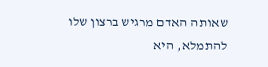שאותה האדם מרגיש ברצון שלו להתמלא, היא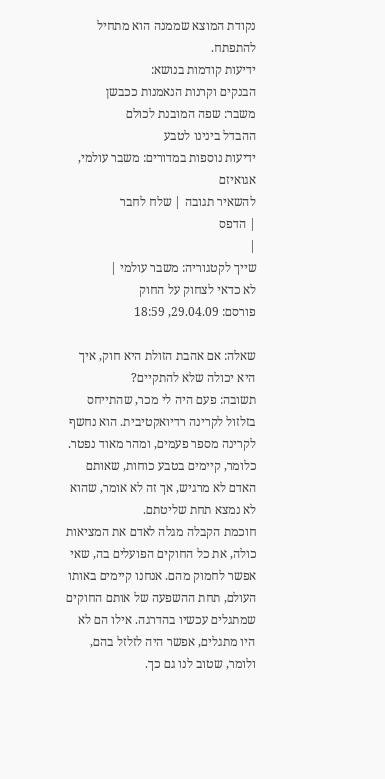נקודת המוצא שממנה הוא מתחיל להתפתח.
ידיעות קודמות בנושא:
הבנקים וקרנות הנאמנות ככבשן
משבר: שפה המובנת לכולם
ההבדל בינינו לטבע
ידיעות נוספות במדורים: משבר עולמי, אגואיזם
להשאיר תגובה | שלח לחבר
| הדפס
|
שייך לקטגוריה: משבר עולמי |
לא כדאי לצחוק על החוק
פורסם: 29.04.09, 18:59

שאלה: אם אהבת הזולת היא חוק, איך היא יכולה שלא להתקיים?
תשובה: פעם היה לי מכר, שהתייחס בזלזול לקרינה רדיואקטיבית. הוא נחשף לקרינה מספר פעמים, ומהר מאוד נפטר. כלומר, קיימים בטבע כוחות, שאותם האדם לא מרגיש, אך זה לא אומר, שהוא לא נמצא תחת שליטתם.
חוכמת הקבלה מגלה לאדם את המציאות כולה, את כל החוקים הפועלים בה, שאי אפשר לחמוק מהם. אנחנו קיימים באותו העולם, תחת ההשפעה של אותם החוקים שמתגלים עכשיו בהדרגה. אילו הם לא היו מתגלים, אפשר היה לזלזל בהם, ולומר, שטוב לנו גם כך.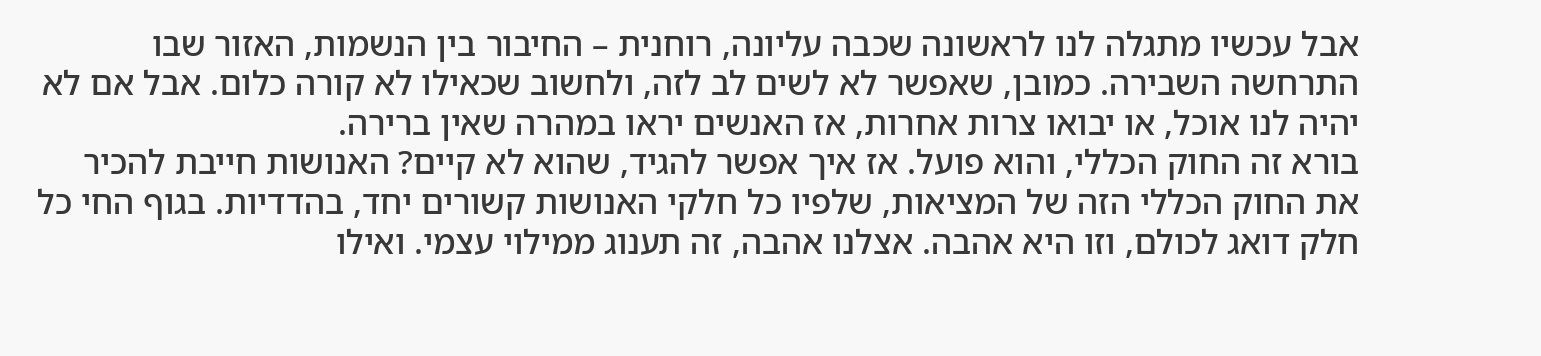אבל עכשיו מתגלה לנו לראשונה שכבה עליונה, רוחנית – החיבור בין הנשמות, האזור שבו התרחשה השבירה. כמובן, שאפשר לא לשים לב לזה, ולחשוב שכאילו לא קורה כלום. אבל אם לא יהיה לנו אוכל, או יבואו צרות אחרות, אז האנשים יראו במהרה שאין ברירה.
בורא זה החוק הכללי, והוא פועל. אז איך אפשר להגיד, שהוא לא קיים? האנושות חייבת להכיר את החוק הכללי הזה של המציאות, שלפיו כל חלקי האנושות קשורים יחד, בהדדיות. בגוף החי כל חלק דואג לכולם, וזו היא אהבה. אצלנו אהבה, זה תענוג ממילוי עצמי. ואילו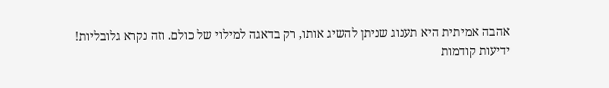אהבה אמיתית היא תענוג שניתן להשיג אותו, רק בדאגה למילוי של כולם. וזה נקרא גלובליות!
ידיעות קודמות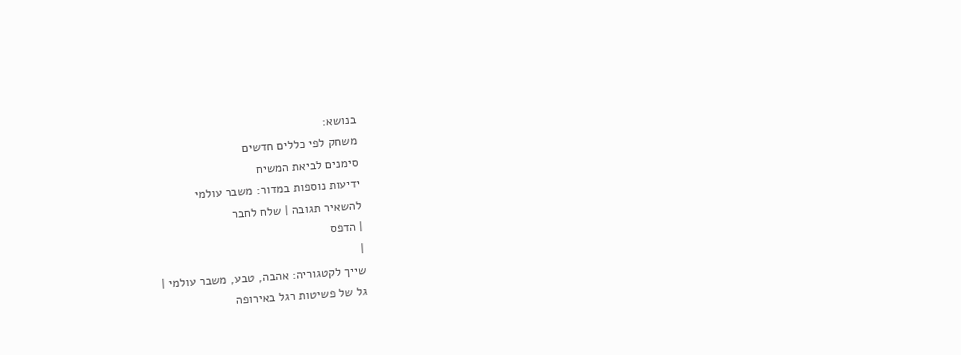בנושא:
משחק לפי כללים חדשים
סימנים לביאת המשיח
ידיעות נוספות במדור: משבר עולמי
להשאיר תגובה | שלח לחבר
| הדפס
|
שייך לקטגוריה: אהבה, טבע, משבר עולמי |
גל של פשיטות רגל באירופה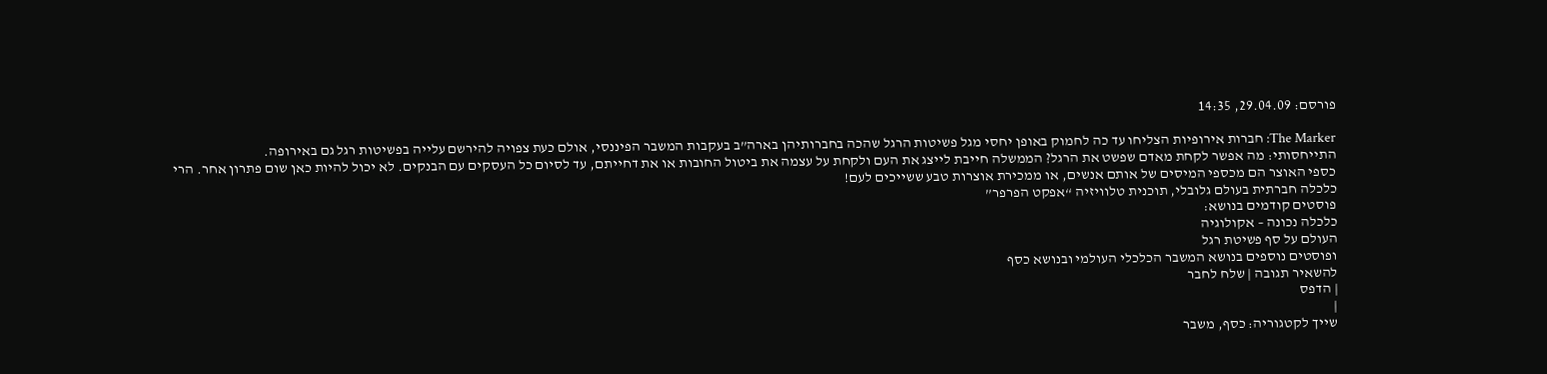פורסם: 29.04.09, 14:35

The Marker: חברות אירופיות הצליחו עד כה לחמוק באופן יחסי מגל פשיטות הרגל שהכה בחברותיהן בארה”ב בעקבות המשבר הפיננסי, אולם כעת צפויה להירשם עלייה בפשיטות רגל גם באירופה.
התייחסותי: מה אפשר לקחת מאדם שפשט את הרגל? הממשלה חייבת לייצג את העם ולקחת על עצמה את ביטול החובות או את דחייתם, עד לסיום כל העסקים עם הבנקים. לא יכול להיות כאן שום פתרון אחר. הרי כספי האוצר הם מכספי המיסים של אותם אנשים, או ממכירת אוצרות טבע ששייכים לעם!
כלכלה חברתית בעולם גלובלי, תוכנית טלוויזיה “אפקט הפרפר”
פוסטים קודמים בנושא:
כלכלה נכונה – אקולוגיה
העולם על סף פשיטת רגל
ופוסטים נוספים בנושא המשבר הכלכלי העולמי ובנושא כסף
להשאיר תגובה | שלח לחבר
| הדפס
|
שייך לקטגוריה: כסף, משבר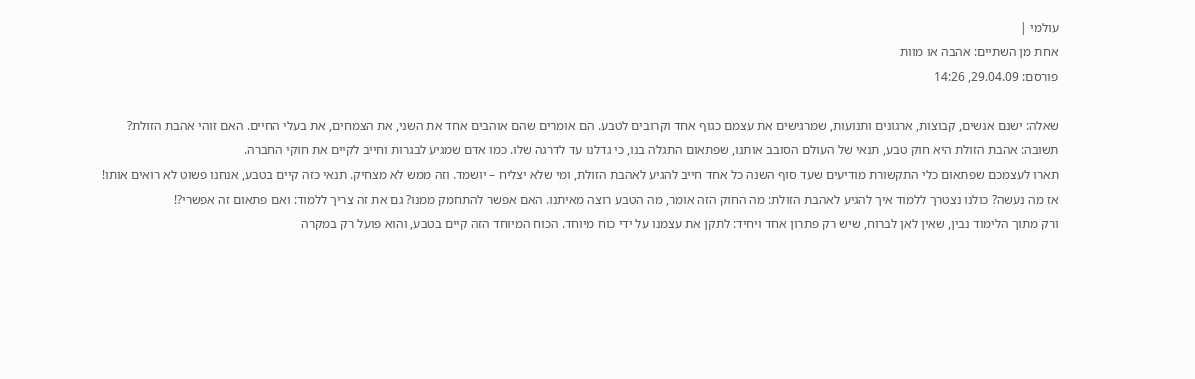עולמי |
אחת מן השתיים: אהבה או מוות
פורסם: 29.04.09, 14:26

שאלה: ישנם אנשים, קבוצות, ארגונים ותנועות, שמרגישים את עצמם כגוף אחד וקרובים לטבע. הם אומרים שהם אוהבים אחד את השני, את הצמחים, את בעלי החיים. האם זוהי אהבת הזולת?
תשובה: אהבת הזולת היא חוק טבע, תנאי של העולם הסובב אותנו, שפתאום התגלה בנו, כי גדלנו עד לדרגה שלו. כמו אדם שמגיע לבגרות וחייב לקיים את חוקי החברה.
תארו לעצמכם שפתאום כלי התקשורת מודיעים שעד סוף השנה כל אחד חייב להגיע לאהבת הזולת, ומי שלא יצליח – יושמד. וזה ממש לא מצחיק. תנאי כזה קיים בטבע, אנחנו פשוט לא רואים אותו!
אז מה נעשה? כולנו נצטרך ללמוד איך להגיע לאהבת הזולת: מה החוק הזה אומר, מה הטבע רוצה מאיתנו. האם אפשר להתחמק ממנו? גם את זה צריך ללמוד: ואם פתאום זה אפשרי?!
ורק מתוך הלימוד נבין, שאין לאן לברוח, שיש רק פתרון אחד ויחיד: לתקן את עצמנו על ידי כוח מיוחד. הכוח המיוחד הזה קיים בטבע, והוא פועל רק במקרה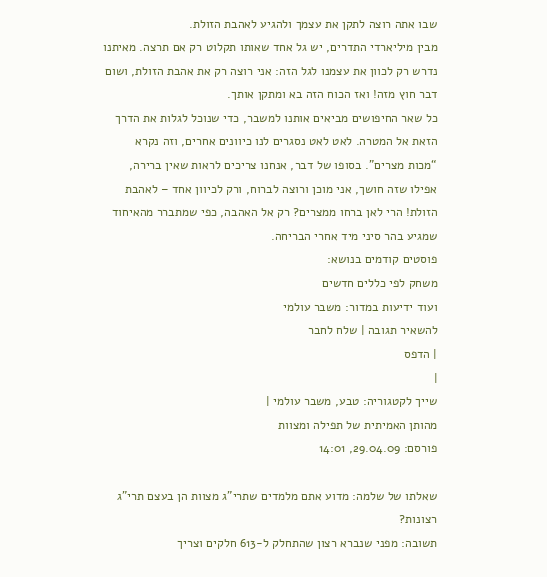שבו אתה רוצה לתקן את עצמך ולהגיע לאהבת הזולת.
מבין מיליארדי התדרים, יש גל אחד שאותו תקלוט רק אם תרצה. מאיתנו נדרש רק לכוון את עצמנו לגל הזה: אני רוצה רק את אהבת הזולת, ושום דבר חוץ מזה! ואז הכוח הזה בא ומתקן אותך.
כל שאר החיפושים מביאים אותנו למשבר, כדי שנוכל לגלות את הדרך הזאת אל המטרה. לאט לאט נסגרים לנו כיוונים אחרים, וזה נקרא “מכות מצרים”. בסופו של דבר, אנחנו צריכים לראות שאין ברירה, אפילו שזה חושך, אני מוכן ורוצה לברוח, ורק לכיוון אחד – לאהבת הזולת! הרי לאן ברחו ממצרים? רק אל האהבה, כפי שמתברר מהאיחוד שמגיע בהר סיני מיד אחרי הבריחה.
פוסטים קודמים בנושא:
משחק לפי כללים חדשים
ועוד ידיעות במדור: משבר עולמי
להשאיר תגובה | שלח לחבר
| הדפס
|
שייך לקטגוריה: טבע, משבר עולמי |
מהותן האמיתית של תפילה ומצוות
פורסם: 29.04.09, 14:01

שאלתו של שלמה: מדוע אתם מלמדים שתרי”ג מצוות הן בעצם תרי”ג רצונות?
תשובה: מפני שנברא רצון שהתחלק ל-613 חלקים וצריך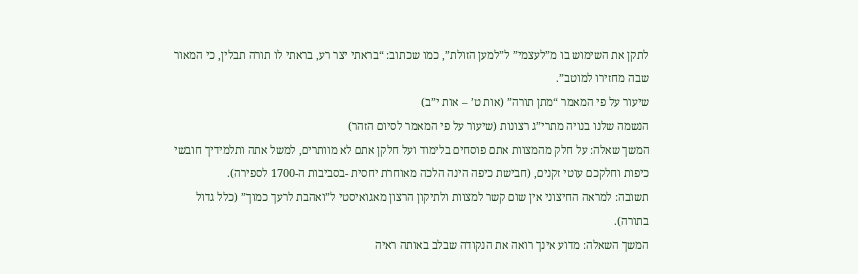לתקן את השימוש בו מ”לעצמי” ל”למען הזולת”, כמו שכתוב: “בראתי יצר רע, בראתי לו תורה תבלין, כי המאור שבה מחזירו למוטב”.
שיעור על פי המאמר “מתן תורה” (אות ט’ – אות י”ב)
הנשמה שלנו בנויה מתרי”ג רצונות (שיעור על פי המאמר לסיום הזהר)
המשך שאלה: על חלק מהמצוות אתם פוסחים בלימוד ועל חלקן אתם לא מוותרים, למשל אתה ותלמידיך חובשי כיפות וחלקכם עוטי זקנים, (חבישת כיפה הינה הלכה מאוחרת יחסית -בסביבות ה-1700 לספירה).
תשובה: למראה החיצוני אין שום קשר למצוות ולתיקון הרצון מאגואיסטי ל”ואהבת לרעך כמוך” (כלל גדול בתורה).
המשך השאלה: מדוע אינך רואה את הנקודה שבלב באותה ראיה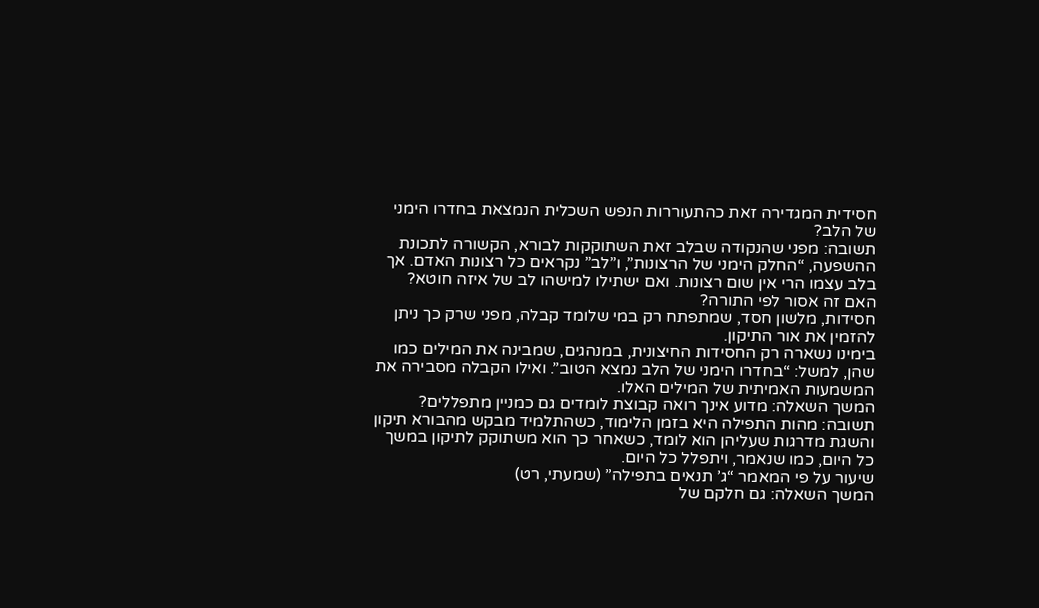חסידית המגדירה זאת כהתעוררות הנפש השכלית הנמצאת בחדרו הימני של הלב?
תשובה: מפני שהנקודה שבלב זאת השתוקקות לבורא, הקשורה לתכונת ההשפעה, “החלק הימני של הרצונות”, ו”לב” נקראים כל רצונות האדם. אך בלב עצמו הרי אין שום רצונות. ואם ישתילו למישהו לב של איזה חוטא? האם זה אסור לפי התורה?
חסידות, מלשון חסד, שמתפתח רק במי שלומד קבלה, מפני שרק כך ניתן להזמין את אור התיקון.
בימינו נשארה רק החסידות החיצונית, במנהגים, שמבינה את המילים כמו שהן, למשל: “בחדרו הימני של הלב נמצא הטוב”. ואילו הקבלה מסבירה את המשמעות האמיתית של המילים האלו.
המשך השאלה: מדוע אינך רואה קבוצת לומדים גם כמניין מתפללים?
תשובה: מהות התפילה היא בזמן הלימוד, כשהתלמיד מבקש מהבורא תיקון והשגת מדרגות שעליהן הוא לומד, כשאחר כך הוא משתוקק לתיקון במשך כל היום, כמו שנאמר, ויתפלל כל היום.
שיעור על פי המאמר “ג’ תנאים בתפילה” (שמעתי, רט)
המשך השאלה: גם חלקם של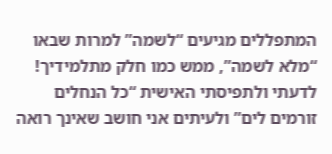המתפללים מגיעים “לשמה” למרות שבאו “מלא לשמה”, ממש כמו חלק מתלמידיך! לדעתי ולתפיסתי האישית “כל הנחלים זורמים לים” ולעיתים אני חושב שאינך רואה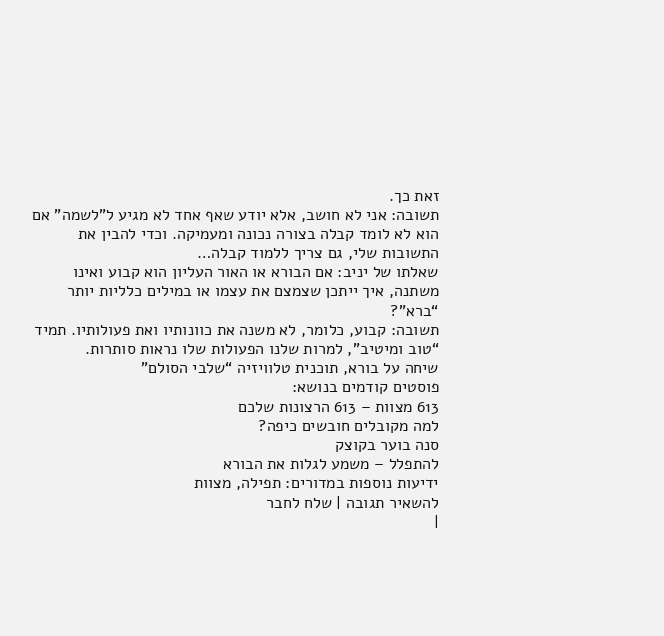זאת כך.
תשובה: אני לא חושב, אלא יודע שאף אחד לא מגיע ל”לשמה” אם הוא לא לומד קבלה בצורה נכונה ומעמיקה. וכדי להבין את התשובות שלי, גם צריך ללמוד קבלה…
שאלתו של יניב: אם הבורא או האור העליון הוא קבוע ואינו משתנה, איך ייתכן שצמצם את עצמו או במילים כלליות יותר “ברא”?
תשובה: קבוע, כלומר, לא משנה את כוונותיו ואת פעולותיו. תמיד “טוב ומיטיב”, למרות שלנו הפעולות שלו נראות סותרות.
שיחה על בורא, תוכנית טלוויזיה “שלבי הסולם”
פוסטים קודמים בנושא:
613 מצוות – 613 הרצונות שלכם
למה מקובלים חובשים כיפה?
סנה בוער בקוצק
להתפלל – משמע לגלות את הבורא
ידיעות נוספות במדורים: תפילה, מצוות
להשאיר תגובה | שלח לחבר
|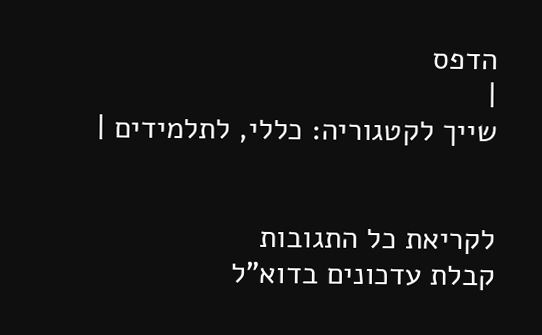הדפס
|
שייך לקטגוריה: כללי, לתלמידים |


לקריאת כל התגובות
קבלת עדכונים בדוא"ל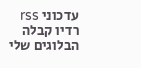עדכוני rss
רדיו קבלה
הבלוגים שלי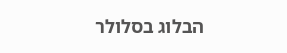הבלוג בסלולר